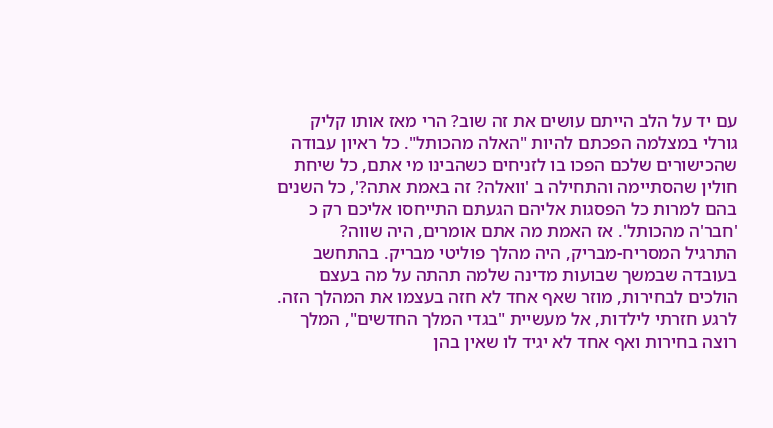עם יד על הלב הייתם עושים את זה שוב? הרי מאז אותו קליק גורלי במצלמה הפכתם להיות "האלה מהכותל". כל ראיון עבודה שהכישורים שלכם הפכו בו לזניחים כשהבינו מי אתם, כל שיחת חולין שהסתיימה והתחילה ב 'וואלה? זה באמת אתה?', כל השנים בהם למרות כל הפסגות אליהם הגעתם התייחסו אליכם רק כ 'חבר'ה מהכותל'. אז האמת מה אתם אומרים, היה שווה?
התרגיל המסריח-מבריק, היה מהלך פוליטי מבריק. בהתחשב בעובדה שבמשך שבועות מדינה שלמה תהתה על מה בעצם הולכים לבחירות, מוזר שאף אחד לא חזה בעצמו את המהלך הזה. לרגע חזרתי לילדות, אל מעשיית "בגדי המלך החדשים", המלך רוצה בחירות ואף אחד לא יגיד לו שאין בהן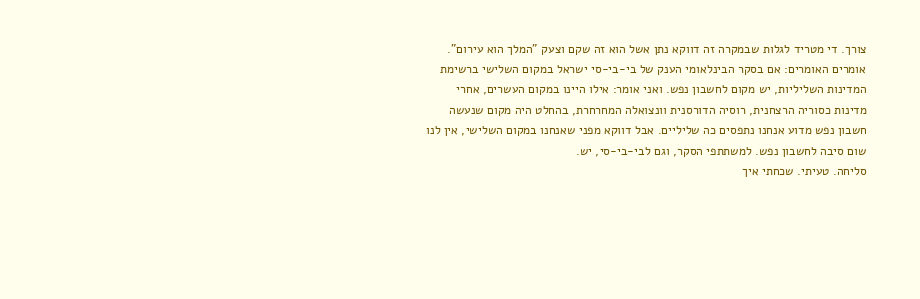צורך. די מטריד לגלות שבמקרה זה דווקא נתן אשל הוא זה שקם וצעק "המלך הוא עירום".
אומרים האומרים: אם בסקר הבינלאומי הענק של בי-בי-סי ישראל במקום השלישי ברשימת המדינות השליליות, יש מקום לחשבון נפש. ואני אומר: אילו היינו במקום העשרים, אחרי מדינות כסוריה הרצחנית, רוסיה הדורסנית וונצואלה המחרחרת, בהחלט היה מקום שנעשה חשבון נפש מדוע אנחנו נתפסים כה שליליים. אבל דווקא מפני שאנחנו במקום השלישי, אין לנו שום סיבה לחשבון נפש. למשתתפי הסקר, וגם לבי-בי-סי, יש.
סליחה. טעיתי. שכחתי איך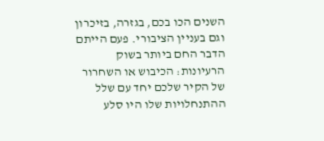השנים הכו בכם, בגזרה, בזיכרון וגם בעניין הציבורי. פעם הייתם הדבר החם ביותר בשוק הרעיונות: הכיבוש או השחרור של הקיר שלכם יחד עם שלל ההתנחלויות שלו היו סלע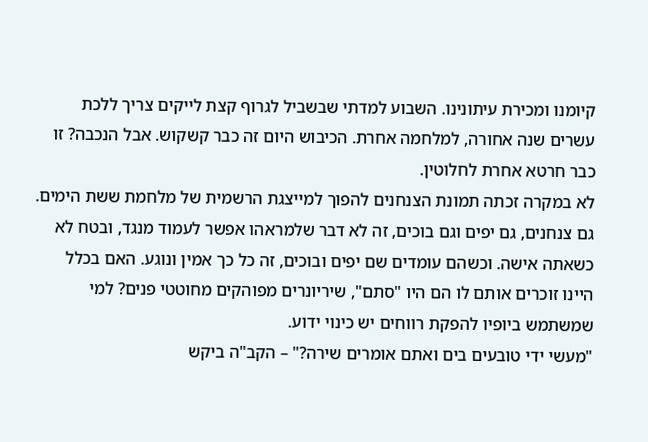קיומנו ומכירת עיתונינו. השבוע למדתי שבשביל לגרוף קצת לייקים צריך ללכת עשרים שנה אחורה, למלחמה אחרת. הכיבוש היום זה כבר קשקוש. אבל הנכבה? זו כבר חרטא אחרת לחלוטין.
לא במקרה זכתה תמונת הצנחנים להפוך למייצגת הרשמית של מלחמת ששת הימים. גם צנחנים, גם יפים וגם בוכים, זה לא דבר שלמראהו אפשר לעמוד מנגד, ובטח לא כשאתה אישה. וכשהם עומדים שם יפים ובוכים, זה כל כך אמין ונוגע. האם בכלל היינו זוכרים אותם לו הם היו "סתם", שיריונרים מפוהקים מחוטטי פנים? למי שמשתמש ביופיו להפקת רווחים יש כינוי ידוע.
"מעשי ידי טובעים בים ואתם אומרים שירה?" – הקב"ה ביקש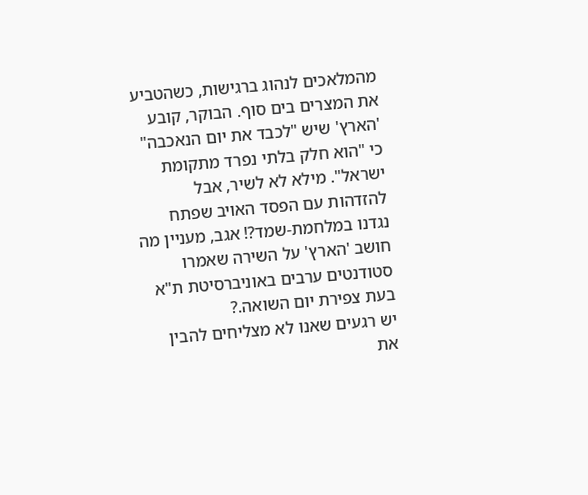מהמלאכים לנהוג ברגישות, כשהטביע את המצרים בים סוף. הבוקר, קובע 'הארץ' שיש "לכבד את יום הנאכבה" כי "הוא חלק בלתי נפרד מתקומת ישראל". מילא לא לשיר, אבל להזדהות עם הפסד האויב שפתח נגדנו במלחמת-שמד?! אגב, מעניין מה חושב 'הארץ' על השירה שאמרו סטודנטים ערבים באוניברסיטת ת"א בעת צפירת יום השואה.?
יש רגעים שאנו לא מצליחים להבין את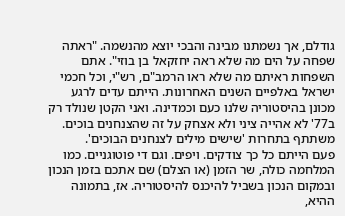גודלם, אך נשמתנו מבינה והבכי יוצא מהנשמה. "ראתה שפחה על הים מה שלא ראה יחזקאל בן בוזי". אתם השפחות ראיתם מה שלא ראו הרמב"ם, רש"י, וכל חכמי ישראל באלפיים השנים האחרונות. הייתם עדים לרגע מכונן בהיסטוריה שלנו כעם וכמדינה. ואני הקטן שנולד רק ב77' לא אהייה ציני ולא אצחק על זה שהצנחנים בוכים. משתתף בתחרות 'שישים מילים לצנחנים הבוכים'.
פעם הייתם כל כך צודקים. ויפים. וגם די פוטוגניים. כמו המלחמה כולה, שר הזמן (או הצלם) שם אתכם בזמן הנכון ובמקום הנכון בשביל להיכנס להיסטוריה. אז, בתמונה ההיא,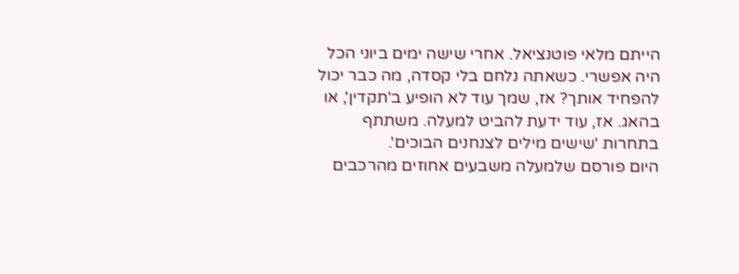הייתם מלאי פוטנציאל. אחרי שישה ימים ביוני הכל היה אפשרי. כשאתה נלחם בלי קסדה, מה כבר יכול להפחיד אותך? אז, שמך עוד לא הופיע ב'תקדין', או בהאג. אז, עוד ידעת להביט למעלה. משתתף בתחרות 'שישים מילים לצנחנים הבוכים'.
היום פורסם שלמעלה משבעים אחוזים מהרכבים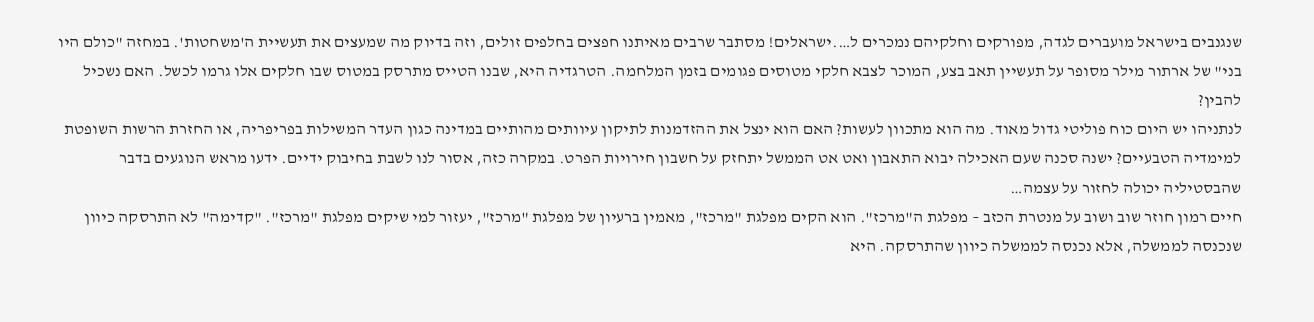שנגנבים בישראל מועברים לגדה, מפורקים וחלקיהם נמכרים ל….ישראלים! מסתבר שרבים מאיתנו חפצים בחלפים זולים, וזה בדיוק מה שמעצים את תעשיית ה'משחטות'. במחזה "כולם היו בני" של ארתור מילר מסופר על תעשיין תאב בצע, המוכר לצבא חלקי מטוסים פגומים בזמן המלחמה. הטרגדיה היא, שבנו הטייס מתרסק במטוס שבו חלקים אלו גרמו לכשל. האם נשכיל להבין?
לנתניהו יש היום כוח פוליטי גדול מאוד. מה הוא מתכוון לעשות? האם הוא ינצל את ההזדמנות לתיקון עיוותים מהותיים במדינה כגון העדר המשילות בפריפריה, או החזרת הרשות השופטת למימדיה הטבעיים? ישנה סכנה שעם האכילה יבוא התאבון ואט אט הממשל יתחזק על חשבון חירויות הפרט. במקרה כזה, אסור לנו לשבת בחיבוק ידיים. ידעו מראש הנוגעים בדבר שהבסטיליה יכולה לחזור על עצמה…
חיים רמון חוזר שוב ושוב על מנטרת הכזב – מפלגת ה"מרכז". הוא הקים מפלגת "מרכז", מאמין ברעיון של מפלגת "מרכז", יעזור למי שיקים מפלגת "מרכז". "קדימה" לא התרסקה כיוון שנכנסה לממשלה, אלא נכנסה לממשלה כיוון שהתרסקה. היא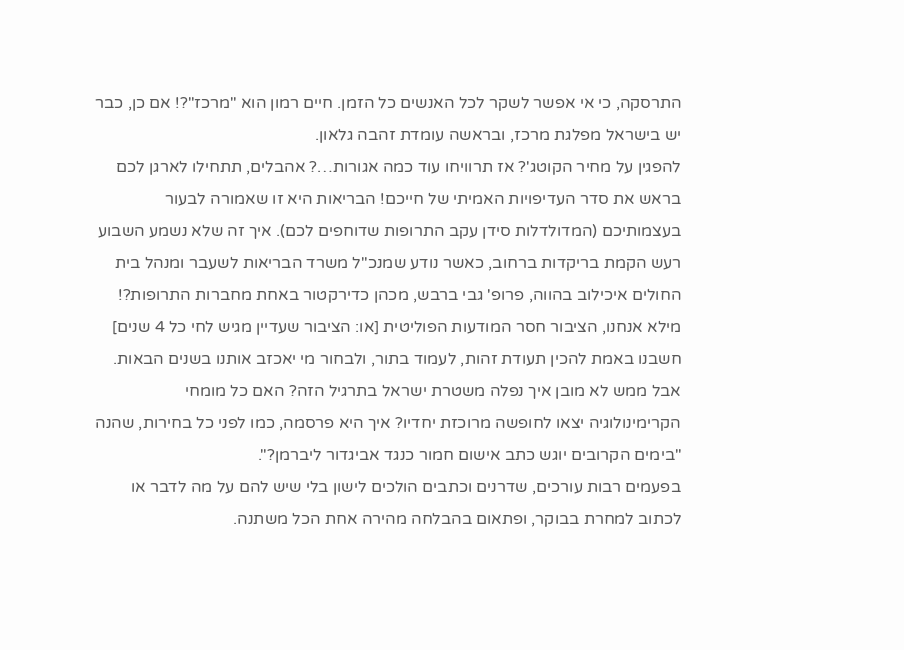התרסקה, כי אי אפשר לשקר לכל האנשים כל הזמן. חיים רמון הוא "מרכז"?! אם כן, כבר יש בישראל מפלגת מרכז, ובראשה עומדת זהבה גלאון.
להפגין על מחיר הקוטג'? אז תרוויחו עוד כמה אגורות…? אהבלים, תתחילו לארגן לכם בראש את סדר העדיפויות האמיתי של חייכם! הבריאות היא זו שאמורה לבעור בעצמותיכם (המדולדלות סידן עקב התרופות שדוחפים לכם). איך זה שלא נשמע השבוע רעש הקמת בריקדות ברחוב, כאשר נודע שמנכ"ל משרד הבריאות לשעבר ומנהל בית החולים איכילוב בהווה, פרופ' גבי ברבש, מכהן כדירקטור באחת מחברות התרופות?!
מילא אנחנו, הציבור חסר המודעות הפוליטית [או: הציבור שעדיין מגיש לחי כל 4 שנים] חשבנו באמת להכין תעודת זהות, לעמוד בתור, ולבחור מי יאכזב אותנו בשנים הבאות. אבל ממש לא מובן איך נפלה משטרת ישראל בתרגיל הזה? האם כל מומחי הקרימינולוגיה יצאו לחופשה מרוכזת יחדיו? איך היא פרסמה, כמו לפני כל בחירות, שהנה "בימים הקרובים יוגש כתב אישום חמור כנגד אביגדור ליברמן?".
בפעמים רבות עורכים, שדרנים וכתבים הולכים לישון בלי שיש להם על מה לדבר או לכתוב למחרת בבוקר, ופתאום בהבלחה מהירה אחת הכל משתנה.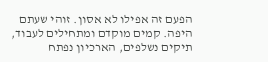הפעם זה אפילו לא אסון. זוהי שעתם היפה. קמים מוקדם ומתחילים לעבוד, תיקים נשלפים, הארכיון נפתח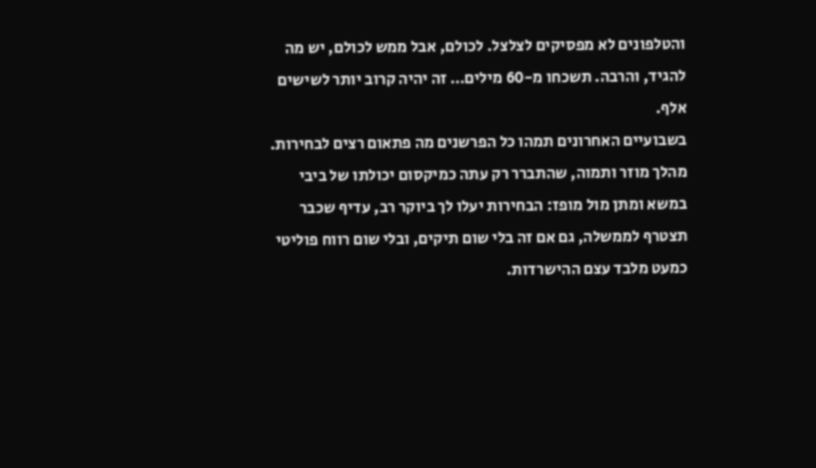והטלפונים לא מפסיקים לצלצל. לכולם, אבל ממש לכולם, יש מה להגיד, והרבה. תשכחו מ-60 מילים… זה יהיה קרוב יותר לשישים אלף.
בשבועיים האחרונים תמהו כל הפרשנים מה פתאום רצים לבחירות. מהלך מוזר ותמוה, שהתברר רק עתה כמיקסום יכולתו של ביבי במשא ומתן מול מופז: הבחירות יעלו לך ביוקר רב, עדיף שכבר תצטרף לממשלה, גם אם זה בלי שום תיקים, ובלי שום רווח פוליטי כמעט מלבד עצם ההישרדות.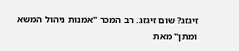זיגזג? שום זיגזג. רב המכר "אמנות ניהול המשא ומתן" מאת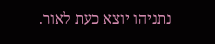נתניהו יוצא כעת לאור.